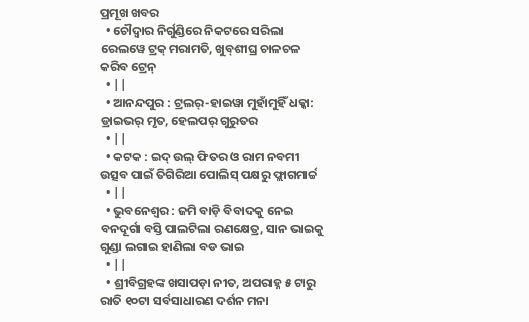ପ୍ରମୂଖ ଖବର
  • ଚୌଦ୍ବାର ନିର୍ଗୁଣ୍ଡିରେ ନିକଟରେ ସରିଲା ରେଲୱେ ଟ୍ରକ୍‌ ମରାମତି, ଖୁବ୍‌ଶୀଘ୍ର ଚାଳଚଳ କରିବ ଟ୍ରେନ୍
  • ||
  • ଆନନ୍ଦପୁର : ଟ୍ରଲର୍-ହାଇୱା ମୁହାଁମୁହିଁ ଧକ୍କା: ଡ୍ରାଇଭର୍ ମୃତ, ହେଲପର୍ ଗୁରୁତର
  • ||
  • କଟକ : ଇଦ୍ ଉଲ୍ ଫିତର ଓ ରାମ ନବମୀ ଉତ୍ସବ ପାଇଁ ତିଗିରିଆ ପୋଲିସ୍ ପକ୍ଷରୁ ଫ୍ଲାଗମାର୍ଚ୍ଚ
  • ||
  • ଭୁବନେଶ୍ୱର : ଜମି ବାଡ଼ି ବିବାଦକୁ ନେଇ ବନଦୂର୍ଗା ବସ୍ତି ପାଲଟିଲା ରଣକ୍ଷେତ୍ର, ସାନ ଭାଇକୁ ଗୁଣ୍ଡା ଲଗାଇ ହାଣିଲା ବଡ ଭାଇ
  • ||
  • ଶ୍ରୀବିଗ୍ରହଙ୍କ ଖସାପଡ଼ା ନୀତ, ଅପରାହ୍ନ ୫ ଟାରୁ ରାତି ୧୦ଟା ସର୍ବସାଧାରଣ ଦର୍ଶନ ମନା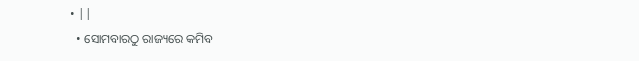• ||
  • ସୋମବାରଠୁ ରାଜ୍ୟରେ କମିବ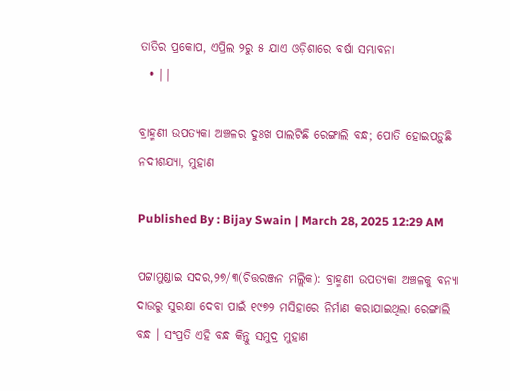ତାତିର ପ୍ରକୋପ, ଏପ୍ରିଲ ୨ରୁ ୫ ଯାଏ ଓଡ଼ିଶାରେ ବର୍ଷା ସମ୍ଭାବନା
  • ||

ବ୍ରାହ୍ମଣୀ ଉପତ୍ୟକା ଅଞ୍ଚଳର ଦୁଃଖ ପାଲଟିଛି ରେଙ୍ଗାଲି ବନ୍ଧ; ପୋତି ହୋଇପଡ଼ୁଛି ନଦୀଶଯ୍ୟା, ମୁହାଣ

Published By : Bijay Swain | March 28, 2025 12:29 AM

ପଟ୍ଟାମୁଣ୍ଡାଇ ସଦର,୨୭/୩(ଚିତ୍ତରଞ୍ଜନ ମଲ୍ଲିକ): ବ୍ରାହ୍ମଣୀ ଉପତ୍ୟକା ଅଞ୍ଚଳକୁ ବନ୍ୟା ଦାଉରୁ ସୁରକ୍ଷା ଦେବା ପାଇଁ ୧୯୭୨ ମସିହାରେ ନିର୍ମାଣ କରାଯାଇଥିଲା ରେଙ୍ଗାଲି ବନ୍ଧ । ସଂପ୍ରତି ଏହି ବନ୍ଧ କିନ୍ତୁ ସମୁଦ୍ର ମୁହାଣ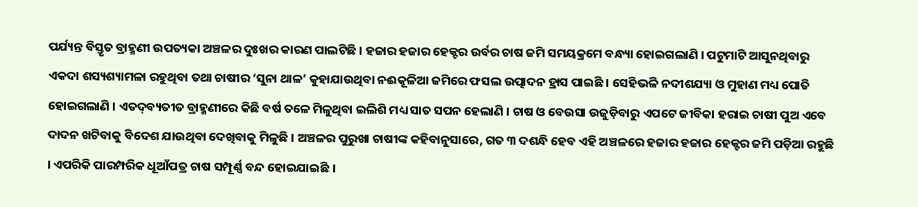ପର୍ଯ୍ୟନ୍ତ ବିସ୍ତୃତ ବ୍ରାହ୍ମଣୀ ଉପତ୍ୟକା ଅଞ୍ଚଳର ଦୁଃଖର କାରଣ ପାଲଟିଛି । ହଜାର ହଜାର ହେକ୍ଟର ଉର୍ବର ଚାଷ ଜମି ସମୟକ୍ରମେ ବନ୍ଧ୍ୟା ହୋଇଗଲାଣି । ପଟୁମାଟି ଆସୁନଥିବାରୁ ଏକଦା ଶସ୍ୟଶ୍ୟାମଳା ରହୁଥିବା ତଥା ଚାଷୀର ‘ସୁନା ଥାଳ’ କୁହାଯାଉଥିବା ନଈକୂଳିଆ ଜମିରେ ଫସଲ ଉତ୍ପାଦନ ହ୍ରାସ ପାଇଛି । ସେହିଭଳି ନଦୀଶଯ୍ୟା ଓ ମୁହାଣ ମଧ୍ୟ ପୋତି ହୋଇଗଲାଣି । ଏତଦ୍‌ବ୍ୟତୀତ ବ୍ରାହ୍ମଣୀରେ କିଛି ବର୍ଷ ତଳେ ମିଳୁଥିବା ଇଲିଶି ମଧ୍ୟ ସାତ ସପନ ହେଲାଣି । ଚାଷ ଓ ବେଉସା ଉଜୁଡ଼ିବାରୁ ଏପଟେ ଜୀବିକା ହରାଇ ଚାଷୀ ପୁଅ ଏବେ ଦାଦନ ଖଟିବାକୁ ବିଦେଶ ଯାଉଥିବା ଦେଖିବାକୁ ମିଳୁଛି । ଅଞ୍ଚଳର ପୁରୁଖା ଚାଷୀଙ୍କ କହିବାନୁସାରେ, ଗତ ୩ ଦଶନ୍ଧି ହେବ ଏହି ଅଞ୍ଚଳରେ ହଜାର ହଜାର ହେକ୍ଟର ଜମି ପଡ଼ିଆ ରହୁଛି । ଏପରିକି ପାରମ୍ପରିକ ଧୂଆଁପତ୍ର ଚାଷ ସମ୍ପୂର୍ଣ୍ଣ ବନ୍ଦ ହୋଇଯାଇଛି ।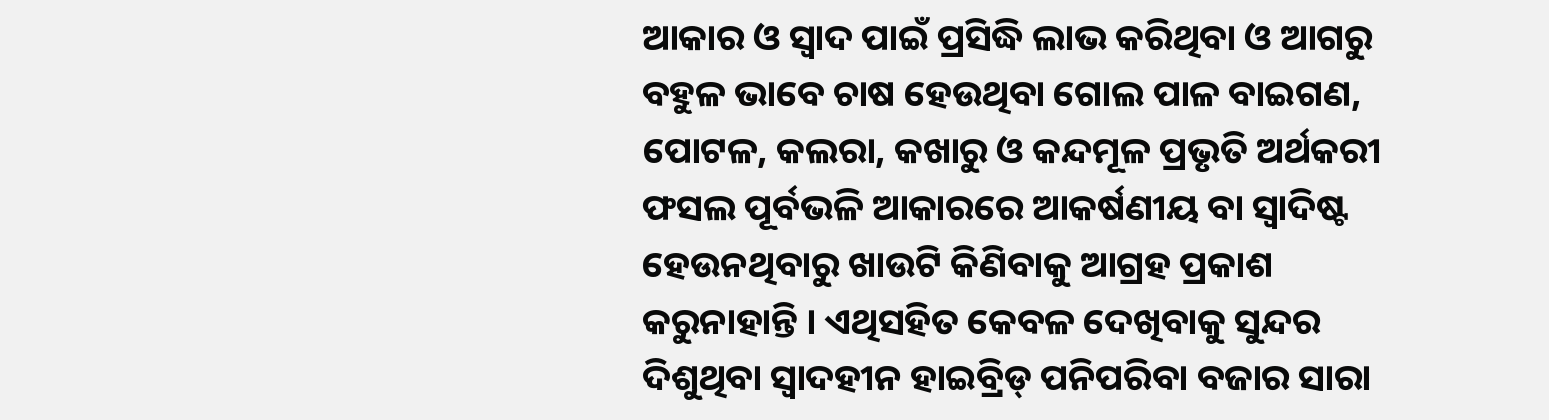ଆକାର ଓ ସ୍ୱାଦ ପାଇଁ ପ୍ରସିଦ୍ଧି ଲାଭ କରିଥିବା ଓ ଆଗରୁ ବହୁଳ ଭାବେ ଚାଷ ହେଉଥିବା ଗୋଲ ପାଳ ବାଇଗଣ, ପୋଟଳ, କଲରା, କଖାରୁ ଓ କନ୍ଦମୂଳ ପ୍ରଭୃତି ଅର୍ଥକରୀ ଫସଲ ପୂର୍ବଭଳି ଆକାରରେ ଆକର୍ଷଣୀୟ ବା ସ୍ୱାଦିଷ୍ଟ ହେଉନଥିବାରୁ ଖାଉଟି କିଣିବାକୁ ଆଗ୍ରହ ପ୍ରକାଶ କରୁନାହାନ୍ତି । ଏଥିସହିତ କେବଳ ଦେଖିବାକୁ ସୁନ୍ଦର ଦିଶୁଥିବା ସ୍ୱାଦହୀନ ହାଇବ୍ରିଡ୍‌ ପନିପରିବା ବଜାର ସାରା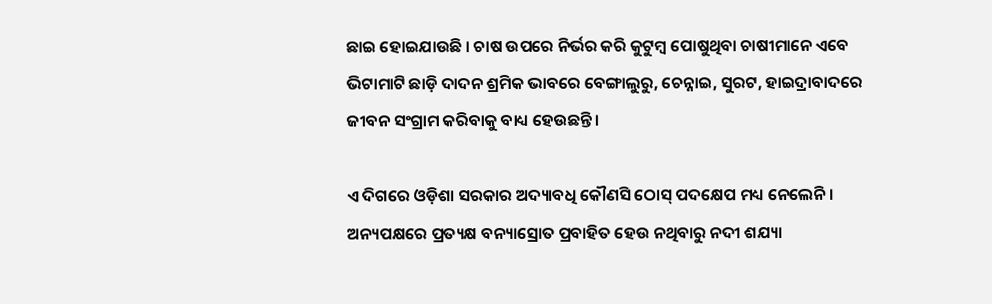ଛାଇ ହୋଇଯାଉଛି । ଚାଷ ଉପରେ ନିର୍ଭର କରି କୁଟୁମ୍ବ ପୋଷୁଥିବା ଚାଷୀମାନେ ଏବେ ଭିଟାମାଟି ଛାଡ଼ି ଦାଦନ ଶ୍ରମିକ ଭାବରେ ବେଙ୍ଗାଲୁରୁ, ଚେନ୍ନାଇ, ସୁରଟ, ହାଇଦ୍ରାବାଦରେ ଜୀବନ ସଂଗ୍ରାମ କରିବାକୁ ବାଧ୍ୟ ହେଉଛନ୍ତି ।

ଏ ଦିଗରେ ଓଡ଼ିଶା ସରକାର ଅଦ୍ୟାବଧି କୌଣସି ଠୋସ୍‌ ପଦକ୍ଷେପ ମଧ୍ୟ ନେଲେନି । ଅନ୍ୟପକ୍ଷରେ ପ୍ରତ୍ୟକ୍ଷ ବନ୍ୟାସ୍ରୋତ ପ୍ରବାହିତ ହେଉ ନଥିବାରୁ ନଦୀ ଶଯ୍ୟା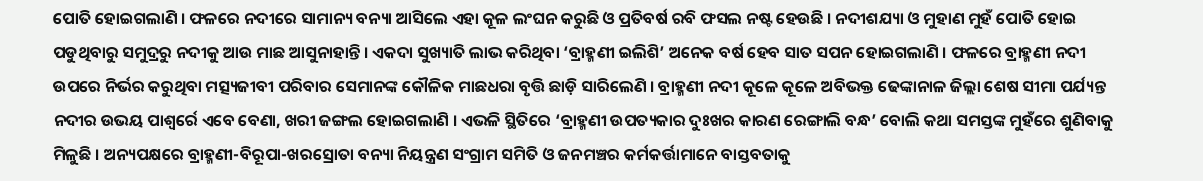ପୋତି ହୋଇଗଲାଣି । ଫଳରେ ନଦୀରେ ସାମାନ୍ୟ ବନ୍ୟା ଆସିଲେ ଏହା କୂଳ ଲଂଘନ କରୁଛି ଓ ପ୍ରତିବର୍ଷ ରବି ଫସଲ ନଷ୍ଟ ହେଉଛି । ନଦୀଶଯ୍ୟା ଓ ମୁହାଣ ମୁହଁ ପୋତି ହୋଇ ପଡୁଥିବାରୁ ସମୁଦ୍ରରୁ ନଦୀକୁ ଆଉ ମାଛ ଆସୁନାହାନ୍ତି । ଏକଦା ସୁଖ୍ୟାତି ଲାଭ କରିଥିବା ‘ବ୍ରାହ୍ମଣୀ ଇଲିଶି’ ଅନେକ ବର୍ଷ ହେବ ସାତ ସପନ ହୋଇଗଲାଣି । ଫଳରେ ବ୍ରାହ୍ମଣୀ ନଦୀ ଉପରେ ନିର୍ଭର କରୁଥିବା ମତ୍ସ୍ୟଜୀବୀ ପରିବାର ସେମାନଙ୍କ କୌଳିକ ମାଛଧରା ବୃତ୍ତି ଛାଡ଼ି ସାରିଲେଣି । ବ୍ରାହ୍ମଣୀ ନଦୀ କୂଳେ କୂଳେ ଅବିଭକ୍ତ ଢେଙ୍କାନାଳ ଜିଲ୍ଲା ଶେଷ ସୀମା ପର୍ଯ୍ୟନ୍ତ ନଦୀର ଉଭୟ ପାଶ୍ୱର୍ରେ ଏବେ ବେଣା, ଖରୀ ଜଙ୍ଗଲ ହୋଇଗଲାଣି । ଏଭଳି ସ୍ଥିତିରେ ‘ବ୍ରାହ୍ମଣୀ ଉପତ୍ୟକାର ଦୁଃଖର କାରଣ ରେଙ୍ଗାଲି ବନ୍ଧ’ ବୋଲି କଥା ସମସ୍ତଙ୍କ ମୁହଁରେ ଶୁଣିବାକୁ ମିଳୁଛି । ଅନ୍ୟପକ୍ଷରେ ବ୍ରାହ୍ମଣୀ-ବିରୂପା-ଖରସ୍ରୋତା ବନ୍ୟା ନିୟନ୍ତ୍ରଣ ସଂଗ୍ରାମ ସମିତି ଓ ଜନମଞ୍ଚର କର୍ମକର୍ତ୍ତାମାନେ ବାସ୍ତବତାକୁ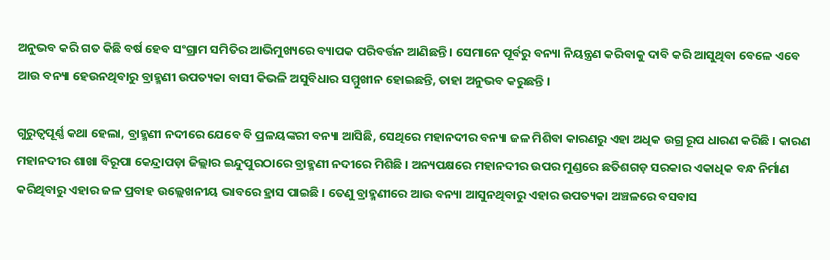ଅନୁଭବ କରି ଗତ କିଛି ବର୍ଷ ହେବ ସଂଗ୍ରାମ ସମିତିର ଆଭିମୁଖ୍ୟରେ ବ୍ୟାପକ ପରିବର୍ତ୍ତନ ଆଣିଛନ୍ତି । ସେମାନେ ପୂର୍ବରୁ ବନ୍ୟା ନିୟନ୍ତ୍ରଣ କରିବାକୁ ଦାବି କରି ଆସୁଥିବା ବେଳେ ଏବେ ଆଉ ବନ୍ୟା ହେଉନଥିବାରୁ ବ୍ରାହ୍ମଣୀ ଉପତ୍ୟକା ବାସୀ କିଭଳି ଅସୁବିଧାର ସମ୍ମୁଖୀନ ହୋଇଛନ୍ତି, ତାହା ଅନୁଭବ କରୁଛନ୍ତି ।

ଗୁରୁତ୍ୱପୂର୍ଣ୍ଣ କଥା ହେଲା, ବ୍ରାହ୍ମଣୀ ନଦୀରେ ଯେବେ ବି ପ୍ରଳୟଙ୍କରୀ ବନ୍ୟା ଆସିଛି, ସେଥିରେ ମହାନଦୀର ବନ୍ୟା ଜଳ ମିଶିବା କାରଣରୁ ଏହା ଅଧିକ ଉଗ୍ର ରୂପ ଧାରଣ କରିଛି । କାରଣ ମହାନଦୀର ଶାଖା ବିରୂପା କେନ୍ଦ୍ରାପଡ଼ା ଜିଲ୍ଲାର ଇନ୍ଦୁପୁରଠାରେ ବ୍ରାହ୍ମଣୀ ନଦୀରେ ମିଶିଛି । ଅନ୍ୟପକ୍ଷରେ ମହାନଦୀର ଉପର ମୁଣ୍ଡରେ ଛତିଶଗଡ଼ ସରକାର ଏକାଧିକ ବନ୍ଧ ନିର୍ମାଣ କରିଥିବାରୁ ଏହାର ଜଳ ପ୍ରବାହ ଉଲ୍ଲେଖନୀୟ ଭାବରେ ହ୍ରାସ ପାଇଛି । ତେଣୁ ବ୍ରାହ୍ମଣୀରେ ଆଉ ବନ୍ୟା ଆସୁନଥିବାରୁ ଏହାର ଉପତ୍ୟକା ଅଞ୍ଚଳରେ ବସବାସ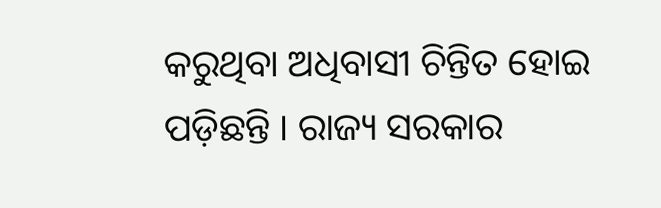କରୁଥିବା ଅଧିବାସୀ ଚିନ୍ତିତ ହୋଇ ପଡ଼ିଛନ୍ତି । ରାଜ୍ୟ ସରକାର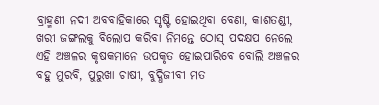ବ୍ରାହ୍ମଣୀ ନଦୀ ଅବବାହିକାରେ ସୃଷ୍ଟି ହୋଇଥିବା ବେଣା, କାଶତଣ୍ଡୀ, ଖରୀ ଜଙ୍ଗଲକୁ ବିଲୋପ କରିବା ନିମନ୍ତେ ଠୋସ୍‌ ପଦକ୍ଷପ ନେଲେ ଏହି ଅଞ୍ଚଳର କୃଷକମାନେ ଉପକୃତ ହୋଇପାରିବେ ବୋଲି ଅଞ୍ଚଳର ବହୁ ମୁରବି, ପୁରୁଖା ଚାଷୀ, ବୁଦ୍ଧିଜୀବୀ ମତ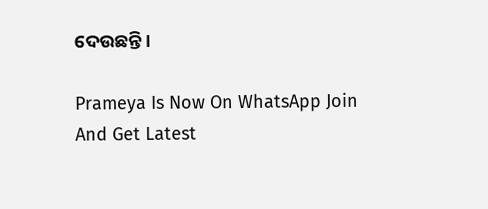ଦେଉଛନ୍ତି ।

Prameya Is Now On WhatsApp Join And Get Latest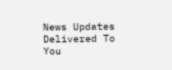News Updates Delivered To You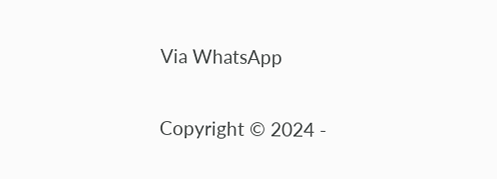Via WhatsApp

Copyright © 2024 -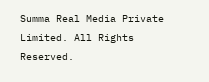Summa Real Media Private Limited. All Rights Reserved.